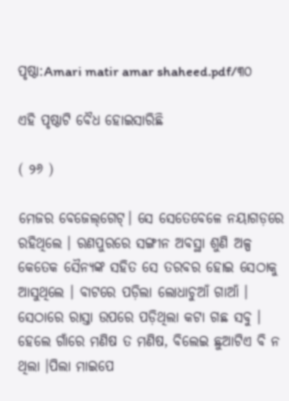ପୃଷ୍ଠା:Amari matir amar shaheed.pdf/୩୦

ଏହି ପୃଷ୍ଠାଟି ବୈଧ ହୋଇସାରିଛି

( ୨୬ )

ମେଜର ବେଜେଲ୍‌ଗେଟ୍। ସେ ସେତେବେଳେ ନୟାଗଡ଼ରେ ରହିଥିଲେ । ରଣପୁରରେ ସଙ୍ଗୀନ ଅବସ୍ଥା ଶୁଣି ଅଳ୍ପ କେତେକ ସୈନ୍ୟଙ୍କ ସହିତ ସେ ତରବର ହୋଇ ସେଠାକୁ ଆସୁଥିଲେ । ବାଟରେ ପଡ଼ିଲା ଲୋଧାଚୁଆଁ ଗାଆଁ । ସେଠାରେ ରାସ୍ତା ଉପରେ ପଡ଼ିଥିଲା କଟା ଗଛ ସବୁ । ହେଲେ ଗାଁରେ ମଣିଷ ତ ମଣିଷ, ବିଲେଇ ଛୁଆଟିଏ ବି ନ ଥିଲା ।ପିଲା ମାଇପେ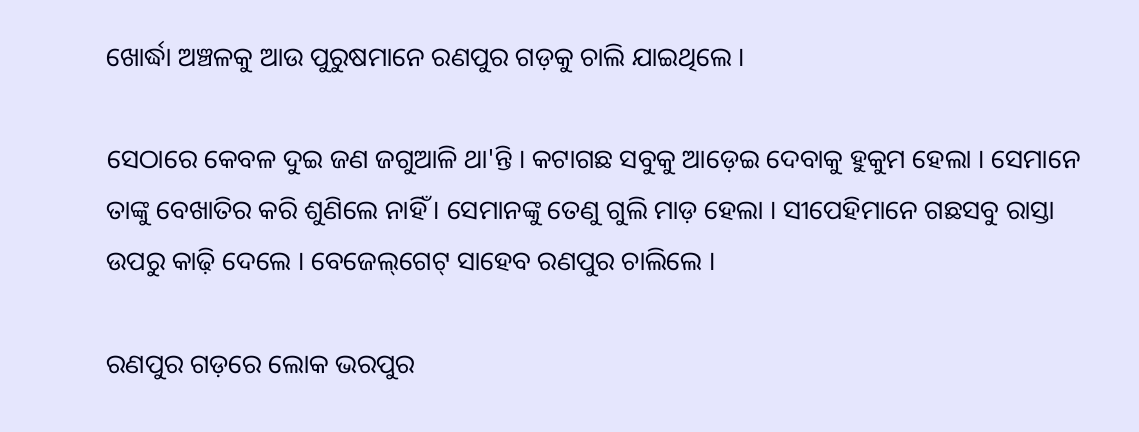ଖୋର୍ଦ୍ଧା ଅଞ୍ଚଳକୁ ଆଉ ପୁରୁଷମାନେ ରଣପୁର ଗଡ଼କୁ ଚାଲି ଯାଇଥିଲେ ।

ସେଠାରେ କେବଳ ଦୁଇ ଜଣ ଜଗୁଆଳି ଥା'ନ୍ତି । କଟାଗଛ ସବୁକୁ ଆଡ଼େଇ ଦେବାକୁ ହୁକୁମ ହେଲା । ସେମାନେ ତାଙ୍କୁ ବେଖାତିର କରି ଶୁଣିଲେ ନାହିଁ । ସେମାନଙ୍କୁ ତେଣୁ ଗୁଲି ମାଡ଼ ହେଲା । ସୀପେହିମାନେ ଗଛସବୁ ରାସ୍ତା ଉପରୁ କାଢ଼ି ଦେଲେ । ବେଜେଲ୍‌ଗେଟ୍ ସାହେବ ରଣପୁର ଚାଲିଲେ ।

ରଣପୁର ଗଡ଼ରେ ଲୋକ ଭରପୁର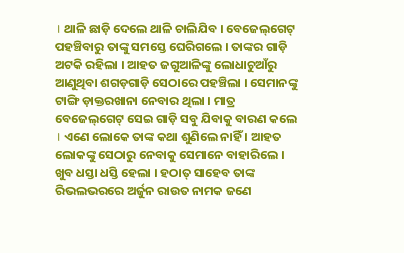। ଥାଳି ଛାଡ଼ି ଦେଲେ ଥାଳି ଚାଲିଯିବ । ବେଜେଲ୍‌ଗେଟ୍ ପ‌ହ‌ଞ୍ଚିବାରୁ ତାଙ୍କୁ ସମସ୍ତେ ଘେରିଗଲେ । ତାଙ୍କର ଗାଡ଼ି ଅଟକି ରହିଲା । ଆହତ ଜଗୁଆଳିଙ୍କୁ ଲୋଧାଚୁଆଁରୁ ଆଣୁଥିବା ଶଗଡ଼ଗାଡ଼ି ସେଠାରେ ପ‌ହ‌ଞ୍ଚିଲା । ସେମାନଙ୍କୁ ଟାଙ୍ଗି ଡ଼ାକ୍ତରଖାନା ନେବାର ଥିଲା । ମାତ୍ର ବେଜେଲ୍‌ଗେଟ୍ ସେଇ ଗାଡ଼ି ସବୁ ଯିବାକୁ ବାରଣ କଲେ । ଏଣେ ଲୋକେ ତାଙ୍କ କଥା ଶୁଣିଲେ ନାହିଁ । ଆହତ ଲୋକଙ୍କୁ ସେଠାରୁ ନେବାକୁ ସେମାନେ ବାହାରିଲେ । ଖୁବ ଧସ୍ତା ଧସ୍ତି ହେଲା । ହଠାତ୍ ସାହେବ ତାଙ୍କ ରିଭଲଭରରେ ଅର୍ଜୁନ ରାଉତ ନାମକ ଜଣେ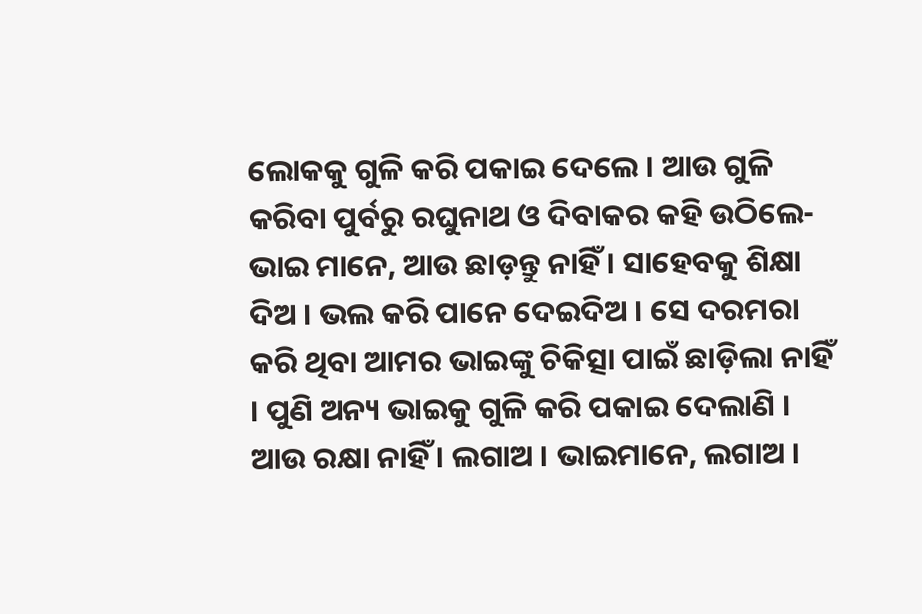ଲୋକକୁ ଗୁଳି କରି ପକାଇ ଦେଲେ । ଆଉ ଗୁଳି କରିବା ପୁର୍ବରୁ ରଘୁନାଥ ଓ ଦିବାକର କହି ଉଠିଲେ- ଭାଇ ମାନେ, ଆଉ ଛାଡ଼ନ୍ତୁ ନାହିଁ । ସାହେବକୁ ଶିକ୍ଷା ଦିଅ । ଭଲ କରି ପାନେ ଦେଇଦିଅ । ସେ ଦରମରା କରି ଥିବା ଆମର ଭାଇଙ୍କୁ ଚିକିତ୍ସା ପାଇଁ ଛାଡ଼ିଲା ନାହିଁ । ପୁଣି ଅନ୍ୟ ଭାଇକୁ ଗୁଳି କରି ପକାଇ ଦେଲାଣି । ଆଉ ରକ୍ଷା ନାହିଁ । ଲଗାଅ । ଭାଇମାନେ, ଲଗାଅ ।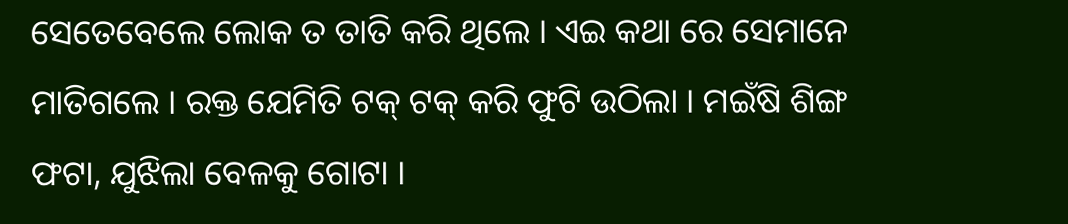ସେତେବେଲେ ଲୋକ ତ ତାତି କରି ଥିଲେ । ଏଇ କଥା ରେ ସେମାନେ ମାତିଗଲେ । ରକ୍ତ ଯେମିତି ଟକ୍ ଟକ୍ କରି ଫୁଟି ଉଠିଲା । ମଇଁଷି ଶିଙ୍ଗ ଫଟା, ଯୁଝିଲା ବେଳକୁ ଗୋଟା ।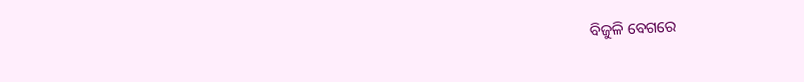ବିଜୁଳି ବେଗରେ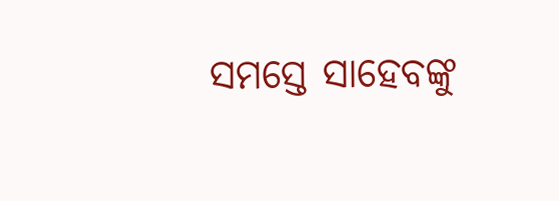ସମସ୍ତେ ସାହେବଙ୍କୁ